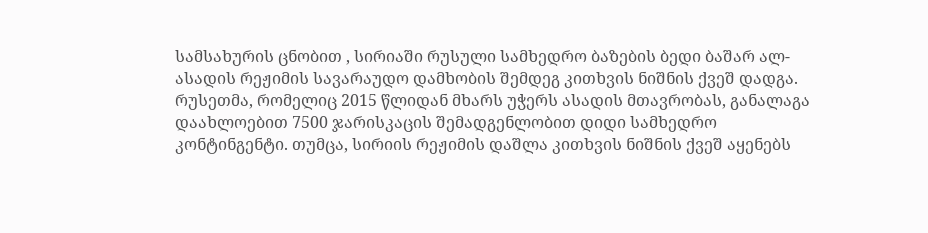სამსახურის ცნობით , სირიაში რუსული სამხედრო ბაზების ბედი ბაშარ ალ-ასადის რეჟიმის სავარაუდო დამხობის შემდეგ კითხვის ნიშნის ქვეშ დადგა.
რუსეთმა, რომელიც 2015 წლიდან მხარს უჭერს ასადის მთავრობას, განალაგა დაახლოებით 7500 ჯარისკაცის შემადგენლობით დიდი სამხედრო კონტინგენტი. თუმცა, სირიის რეჟიმის დაშლა კითხვის ნიშნის ქვეშ აყენებს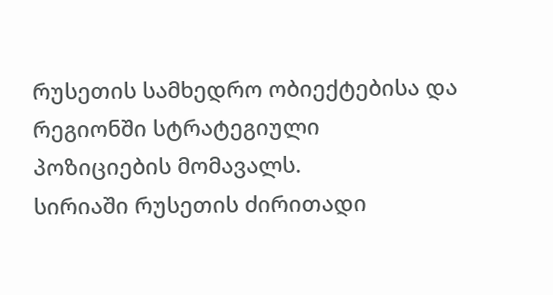რუსეთის სამხედრო ობიექტებისა და რეგიონში სტრატეგიული პოზიციების მომავალს.
სირიაში რუსეთის ძირითადი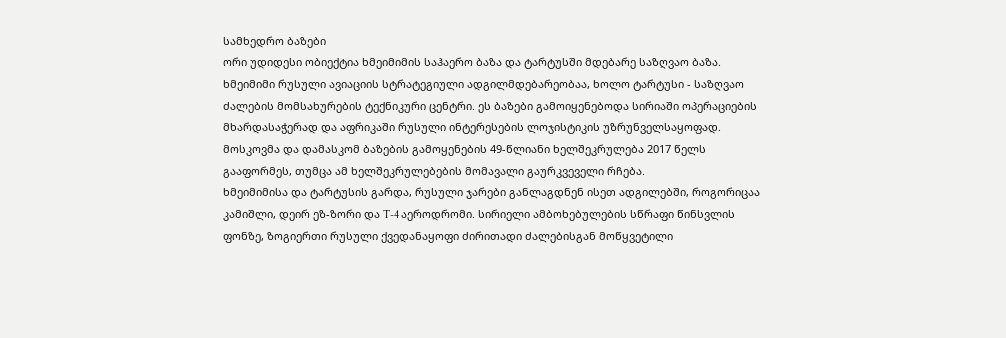სამხედრო ბაზები
ორი უდიდესი ობიექტია ხმეიმიმის საჰაერო ბაზა და ტარტუსში მდებარე საზღვაო ბაზა. ხმეიმიმი რუსული ავიაციის სტრატეგიული ადგილმდებარეობაა, ხოლო ტარტუსი - საზღვაო ძალების მომსახურების ტექნიკური ცენტრი. ეს ბაზები გამოიყენებოდა სირიაში ოპერაციების მხარდასაჭერად და აფრიკაში რუსული ინტერესების ლოჯისტიკის უზრუნველსაყოფად. მოსკოვმა და დამასკომ ბაზების გამოყენების 49-წლიანი ხელშეკრულება 2017 წელს გააფორმეს, თუმცა ამ ხელშეკრულებების მომავალი გაურკვეველი რჩება.
ხმეიმიმისა და ტარტუსის გარდა, რუსული ჯარები განლაგდნენ ისეთ ადგილებში, როგორიცაა კამიშლი, დეირ ეზ-ზორი და T-4 აეროდრომი. სირიელი ამბოხებულების სწრაფი წინსვლის ფონზე, ზოგიერთი რუსული ქვედანაყოფი ძირითადი ძალებისგან მოწყვეტილი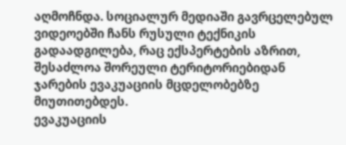აღმოჩნდა. სოციალურ მედიაში გავრცელებულ ვიდეოებში ჩანს რუსული ტექნიკის გადაადგილება, რაც ექსპერტების აზრით, შესაძლოა შორეული ტერიტორიებიდან ჯარების ევაკუაციის მცდელობებზე მიუთითებდეს.
ევაკუაციის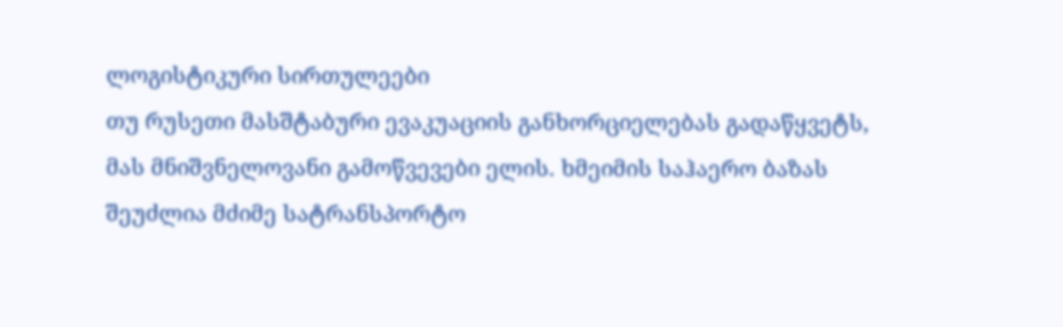ლოგისტიკური სირთულეები
თუ რუსეთი მასშტაბური ევაკუაციის განხორციელებას გადაწყვეტს, მას მნიშვნელოვანი გამოწვევები ელის. ხმეიმის საჰაერო ბაზას შეუძლია მძიმე სატრანსპორტო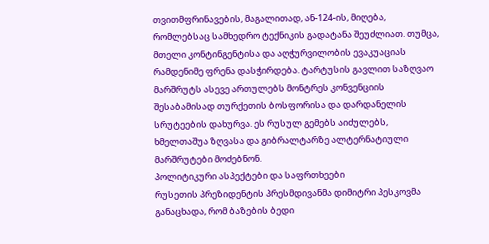თვითმფრინავების, მაგალითად, ან-124-ის, მიღება, რომლებსაც სამხედრო ტექნიკის გადატანა შეუძლიათ. თუმცა, მთელი კონტინგენტისა და აღჭურვილობის ევაკუაციას რამდენიმე ფრენა დასჭირდება. ტარტუსის გავლით საზღვაო მარშრუტს ასევე ართულებს მონტრეს კონვენციის შესაბამისად თურქეთის ბოსფორისა და დარდანელის სრუტეების დახურვა. ეს რუსულ გემებს აიძულებს, ხმელთაშუა ზღვასა და გიბრალტარზე ალტერნატიული მარშრუტები მოძებნონ.
პოლიტიკური ასპექტები და საფრთხეები
რუსეთის პრეზიდენტის პრესმდივანმა დიმიტრი პესკოვმა განაცხადა, რომ ბაზების ბედი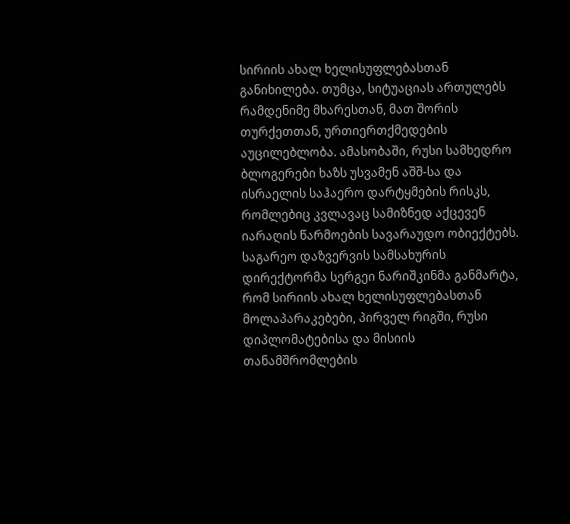სირიის ახალ ხელისუფლებასთან განიხილება. თუმცა, სიტუაციას ართულებს რამდენიმე მხარესთან, მათ შორის თურქეთთან, ურთიერთქმედების აუცილებლობა. ამასობაში, რუსი სამხედრო ბლოგერები ხაზს უსვამენ აშშ-სა და ისრაელის საჰაერო დარტყმების რისკს, რომლებიც კვლავაც სამიზნედ აქცევენ იარაღის წარმოების სავარაუდო ობიექტებს.
საგარეო დაზვერვის სამსახურის დირექტორმა სერგეი ნარიშკინმა განმარტა, რომ სირიის ახალ ხელისუფლებასთან მოლაპარაკებები, პირველ რიგში, რუსი დიპლომატებისა და მისიის თანამშრომლების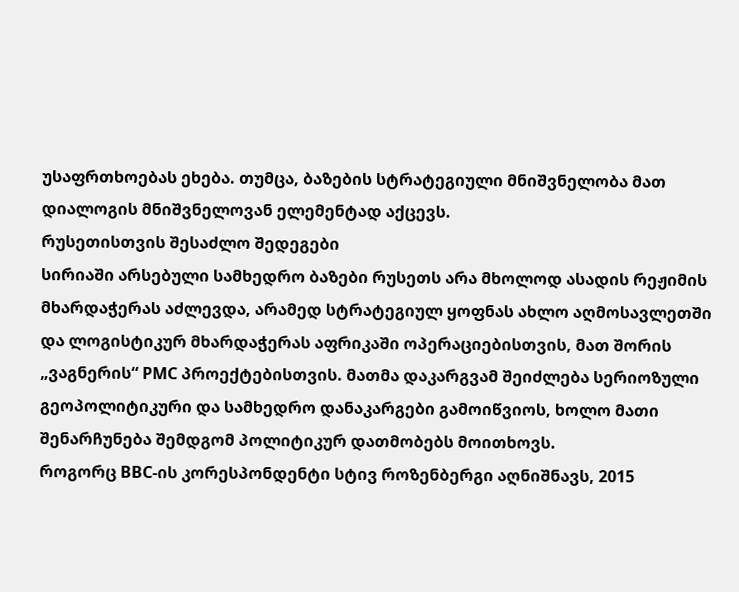უსაფრთხოებას ეხება. თუმცა, ბაზების სტრატეგიული მნიშვნელობა მათ დიალოგის მნიშვნელოვან ელემენტად აქცევს.
რუსეთისთვის შესაძლო შედეგები
სირიაში არსებული სამხედრო ბაზები რუსეთს არა მხოლოდ ასადის რეჟიმის მხარდაჭერას აძლევდა, არამედ სტრატეგიულ ყოფნას ახლო აღმოსავლეთში და ლოგისტიკურ მხარდაჭერას აფრიკაში ოპერაციებისთვის, მათ შორის „ვაგნერის“ PMC პროექტებისთვის. მათმა დაკარგვამ შეიძლება სერიოზული გეოპოლიტიკური და სამხედრო დანაკარგები გამოიწვიოს, ხოლო მათი შენარჩუნება შემდგომ პოლიტიკურ დათმობებს მოითხოვს.
როგორც BBC-ის კორესპონდენტი სტივ როზენბერგი აღნიშნავს, 2015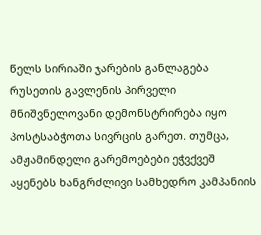წელს სირიაში ჯარების განლაგება რუსეთის გავლენის პირველი მნიშვნელოვანი დემონსტრირება იყო პოსტსაბჭოთა სივრცის გარეთ. თუმცა, ამჟამინდელი გარემოებები ეჭვქვეშ აყენებს ხანგრძლივი სამხედრო კამპანიის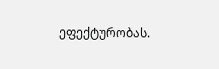ეფექტურობას.